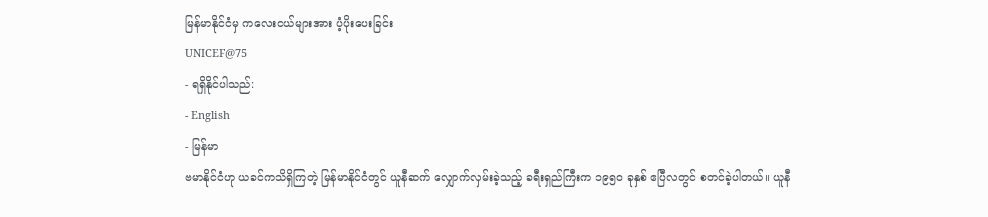မြန်မာနိုင်ငံမှ ကလေးငယ်များအား ပံ့ပိုးပေးခြင်း
UNICEF@75
- ရရှိနိုင်ပါသည်:
- English
- မြန်မာ
ဗမာနိုင်ငံဟု ယခင်ကသိရှိကြတဲ့ မြန်မာနိုင်ငံတွင် ယူနီဆက် လျှောက်လှမ်းခဲ့သည့် ခရီးရှည်ကြီးက ၁၉၅၀ ခုနှစ် ဧပြီလတွင် စတင်ခဲ့ပါတယ်။ ယူနီ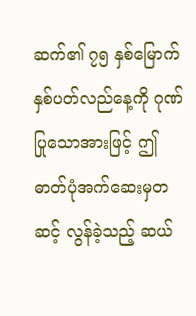ဆက်၏ ၇၅ နှစ်မြောက် နှစ်ပတ်လည်နေ့ကို ဂုဏ်ပြုသောအားဖြင့် ဤဓာတ်ပုံအက်ဆေးမှတဆင့် လွန်ခဲ့သည့် ဆယ်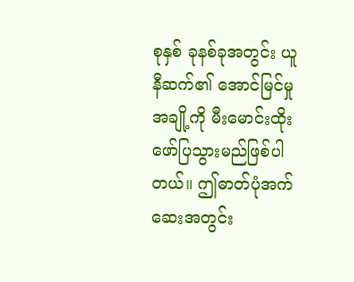စုနှစ် ခုနစ်ခုအတွင်း ယူနီဆက်၏ အောင်မြင်မှုအချို့ကို မီးမောင်းထိုးဖော်ပြသွားမည်ဖြစ်ပါတယ်။ ဤဓာတ်ပုံအက်ဆေးအတွင်း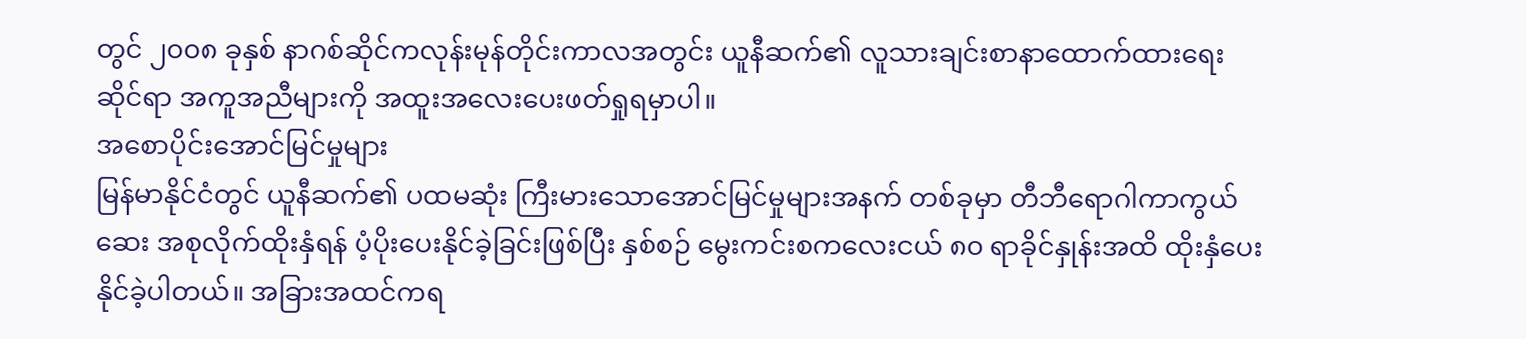တွင် ၂၀၀၈ ခုနှစ် နာဂစ်ဆိုင်ကလုန်းမုန်တိုင်းကာလအတွင်း ယူနီဆက်၏ လူသားချင်းစာနာထောက်ထားရေးဆိုင်ရာ အကူအညီများကို အထူးအလေးပေးဖတ်ရှုရမှာပါ။
အစောပိုင်းအောင်မြင်မှုများ
မြန်မာနိုင်ငံတွင် ယူနီဆက်၏ ပထမဆုံး ကြီးမားသောအောင်မြင်မှုများအနက် တစ်ခုမှာ တီဘီရောဂါကာကွယ်ဆေး အစုလိုက်ထိုးနှံရန် ပံ့ပိုးပေးနိုင်ခဲ့ခြင်းဖြစ်ပြီး နှစ်စဉ် မွေးကင်းစကလေးငယ် ၈၀ ရာခိုင်နှုန်းအထိ ထိုးနှံပေးနိုင်ခဲ့ပါတယ်။ အခြားအထင်ကရ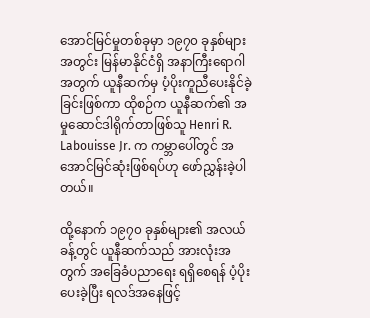အောင်မြင်မှုတစ်ခုမှာ ၁၉၇၀ ခုနှစ်များအတွင်း မြန်မာနိုင်ငံရှိ အနာကြီးရောဂါအတွက် ယူနီဆက်မှ ပံ့ပိုးကူညီပေးနိုင်ခဲ့ခြင်းဖြစ်ကာ ထိုစဉ်က ယူနီဆက်၏ အမှုဆောင်ဒါရိုက်တာဖြစ်သူ Henri R. Labouisse Jr. က ကမ္ဘာပေါ်တွင် အအောင်မြင်ဆုံးဖြစ်ရပ်ဟု ဖော်ညွှန်းခဲ့ပါတယ်။

ထို့နောက် ၁၉၇၀ ခုနှစ်များ၏ အလယ်ခန့်တွင် ယူနီဆက်သည် အားလုံးအတွက် အခြေခံပညာရေး ရရှိစေရန် ပံ့ပိုးပေးခဲ့ပြီး ရလဒ်အနေဖြင့်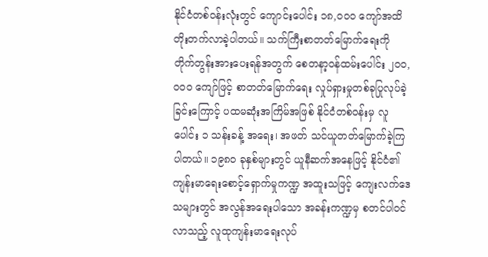နိုင်ငံတစ်ဝန်းလုံးတွင် ကျောင်းပေါင်း ၁၈,၀၀၀ ကျော်အထိ တိုးတက်လာခဲ့ပါတယ်။ သက်ကြီးစာတတ်မြောက်ရေးကို တိုက်တွန်းအားပေးရန်အတွက် စေတနာ့ဝန်ထမ်းပေါင်း ၂၀၀,၀၀၀ ကျော်ဖြင့် စာတတ်မြောက်ရေး လှုပ်ရှားမှုတစ်ခုပြုလုပ်ခဲ့ခြင်းကြောင့် ပထမဆုံးအကြိမ်အဖြစ် နိုင်ငံတစ်ဝန်းမှ လူပေါင်း ၁ သန်းခန့် အရေး၊ အဖတ် သင်ယူတတ်မြောက်ခဲ့ကြပါတယ်။ ၁၉၈၀ ခုနှစ်များတွင် ယူနီဆက်အနေဖြင့် နိုင်ငံ၏ ကျန်းမာရေးစောင့်ရှောက်မှုကဏ္ဍ အထူးသဖြင့် ကျေးလက်ဒေသများတွင် အလွန်အရေးပါသော အခန်းကဏ္ဍမှ စတင်ပါဝင်လာသည့် လူထုကျန်းမာရေးလုပ်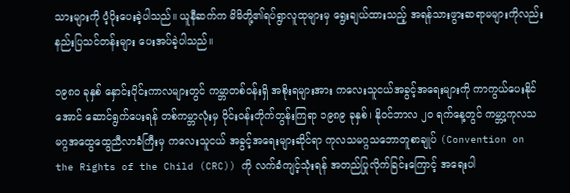သားများကို ပံ့ပိုးပေးခဲ့ပါသည်။ ယူနီဆက်က မိမိတို့၏ရပ်ရွာလူထုများမှ ရွေးချယ်ထားသည့် အရန်သားဖွားဆရာမများကိုလည်း နည်းပြသင်တန်းများ ပေးအပ်ခဲ့ပါသည်။

၁၉၈၀ ခုနှစ် နှောင်းပိုင်းကာလများတွင် ကမ္ဘာတစ်ဝန်းရှိ အစိုးရများအား ကလေးသူငယ်အခွင့်အရေးများကို ကာကွယ်ပေးနိုင်အောင် ဆောင်ရွက်ပေးရန် တစ်ကမ္ဘာလုံးမှ ဝိုင်းဝန်းတိုက်တွန်းကြရာ ၁၉၈၉ ခုနှစ်၊ နိုဝင်ဘာလ ၂၀ ရက်နေ့တွင် ကမ္ဘာ့ကုလသမဂ္ဂအထွေထွေညီလာခံကြီးမှ ကလေးသူငယ် အခွင့်အရေးများဆိုင်ရာ ကုလသမဂ္ဂသဘောတူစာချုပ် (Convention on the Rights of the Child (CRC)) ကို လက်ခံကျင့်သုံးရန် အတည်ပြုလိုက်ခြင်းကြောင့် အရေးပါ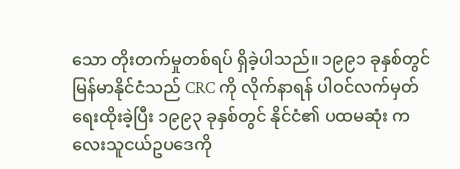သော တိုးတက်မှုတစ်ရပ် ရှိခဲ့ပါသည်။ ၁၉၉၁ ခုနှစ်တွင် မြန်မာနိုင်ငံသည် CRC ကို လိုက်နာရန် ပါဝင်လက်မှတ်ရေးထိုးခဲ့ပြီး ၁၉၉၃ ခုနှစ်တွင် နိုင်ငံ၏ ပထမဆုံး ကလေးသူငယ်ဥပဒေကို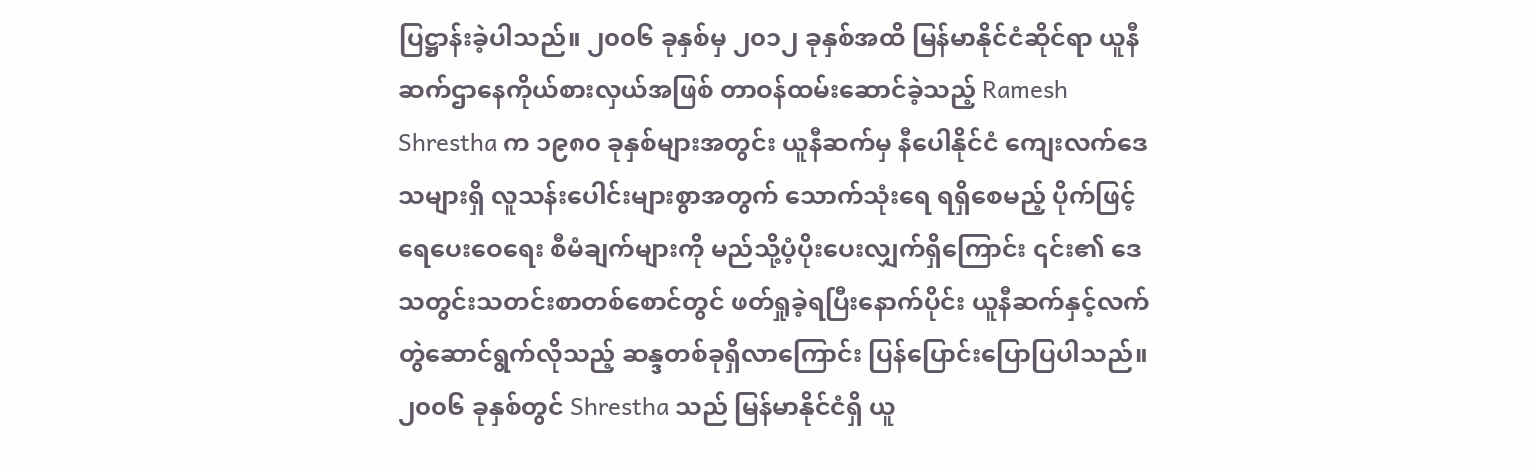ပြဋ္ဌာန်းခဲ့ပါသည်။ ၂၀၀၆ ခုနှစ်မှ ၂၀၁၂ ခုနှစ်အထိ မြန်မာနိုင်ငံဆိုင်ရာ ယူနီဆက်ဌာနေကိုယ်စားလှယ်အဖြစ် တာဝန်ထမ်းဆောင်ခဲ့သည့် Ramesh Shrestha က ၁၉၈၀ ခုနှစ်များအတွင်း ယူနီဆက်မှ နီပေါနိုင်ငံ ကျေးလက်ဒေသများရှိ လူသန်းပေါင်းများစွာအတွက် သောက်သုံးရေ ရရှိစေမည့် ပိုက်ဖြင့်ရေပေးဝေရေး စီမံချက်များကို မည်သို့ပံ့ပိုးပေးလျှက်ရှိကြောင်း ၎င်း၏ ဒေသတွင်းသတင်းစာတစ်စောင်တွင် ဖတ်ရှုခဲ့ရပြီးနောက်ပိုင်း ယူနီဆက်နှင့်လက်တွဲဆောင်ရွက်လိုသည့် ဆန္ဒတစ်ခုရှိလာကြောင်း ပြန်ပြောင်းပြောပြပါသည်။
၂၀၀၆ ခုနှစ်တွင် Shrestha သည် မြန်မာနိုင်ငံရှိ ယူ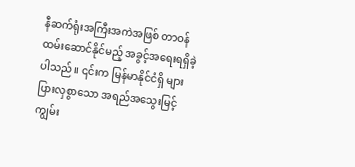နီဆက်ရုံးအကြီးအကဲအဖြစ် တာဝန်ထမ်းဆောင်နိုင်မည့် အခွင့်အရေးရရှိခဲ့ပါသည်။ ၎င်းက မြန်မာနိုင်ငံရှိ များပြားလှစွာသော အရည်အသွေးမြင့် ကျွမ်း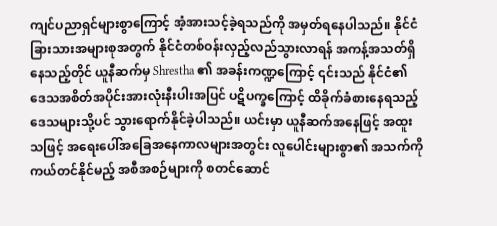ကျင်ပညာရှင်များစွာကြောင့် အံ့အားသင့်ခဲ့ရသည်ကို အမှတ်ရနေပါသည်။ နိုင်ငံခြားသားအများစုအတွက် နိုင်ငံတစ်ဝန်းလှည့်လည်သွားလာရန် အကန့်အသတ်ရှိနေသည့်တိုင် ယူနီဆက်မှ Shrestha ၏ အခန်းကဏ္ဍကြောင့် ၎င်းသည် နိုင်ငံ၏ ဒေသအစိတ်အပိုင်းအားလုံးနီးပါးအပြင် ပဋိပက္ခကြောင့် ထိခိုက်ခံစားနေရသည့် ဒေသများသို့ပင် သွားရောက်နိုင်ခဲ့ပါသည်။ ယင်းမှာ ယူနီဆက်အနေဖြင့် အထူးသဖြင့် အရေးပေါ်အခြေအနေကာလများအတွင်း လူပေါင်းများစွာ၏ အသက်ကို ကယ်တင်နိုင်မည့် အစီအစဉ်များကို စတင်ဆောင်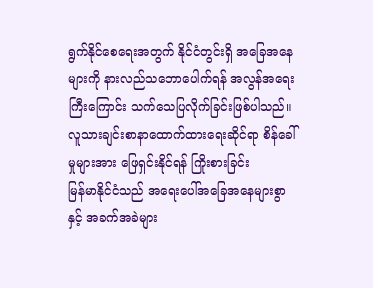ရွက်နိုင်စေရေးအတွက် နိုင်ငံတွင်းရှိ အခြေအနေများကို နားလည်သဘောပေါက်ရန် အလွန်အရေးကြီးကြောင်း သက်သေပြလိုက်ခြင်းဖြစ်ပါသည်။
လူသားချင်းစာနာထောက်ထားရေးဆိုင်ရာ စိန်ခေါ်မှုများအား ဖြေရှင်းနိုင်ရန် ကြိုးစားခြင်း
မြန်မာနိုင်ငံသည် အရေးပေါ်အခြေအနေများစွာနှင့် အခက်အခဲများ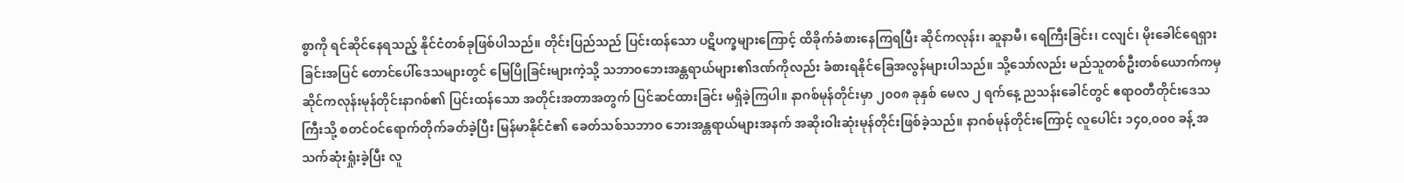စွာကို ရင်ဆိုင်နေရသည့် နိုင်ငံတစ်ခုဖြစ်ပါသည်။ တိုင်းပြည်သည် ပြင်းထန်သော ပဋိပက္ခများကြောင့် ထိခိုက်ခံစားနေကြရပြီး ဆိုင်ကလုန်း၊ ဆူနာမီ၊ ရေကြီးခြင်း၊ ငလျင်၊ မိုးခေါင်ရေရှားခြင်းအပြင် တောင်ပေါ်ဒေသများတွင် မြေပြိုခြင်းများကဲ့သို့ သဘာဝဘေးအန္တရာယ်များ၏ဒဏ်ကိုလည်း ခံစားရနိုင်ခြေအလွန်များပါသည်။ သို့သော်လည်း မည်သူတစ်ဦးတစ်ယောက်ကမှ ဆိုင်ကလုန်းမုန်တိုင်းနာဂစ်၏ ပြင်းထန်သော အတိုင်းအတာအတွက် ပြင်ဆင်ထားခြင်း မရှိခဲ့ကြပါ။ နာဂစ်မုန်တိုင်းမှာ ၂၀၀၈ ခုနှစ် မေလ ၂ ရက်နေ့ ညသန်းခေါင်တွင် ဧရာဝတီတိုင်းဒေသကြီးသို့ စတင်ဝင်ရောက်တိုက်ခတ်ခဲ့ပြီး မြန်မာနိုင်ငံ၏ ခေတ်သစ်သဘာဝ ဘေးအန္တရာယ်များအနက် အဆိုးဝါးဆုံးမုန်တိုင်းဖြစ်ခဲ့သည်။ နာဂစ်မုန်တိုင်းကြောင့် လူပေါင်း ၁၄၀,၀၀၀ ခန့် အသက်ဆုံးရှုံးခဲ့ပြီး လူ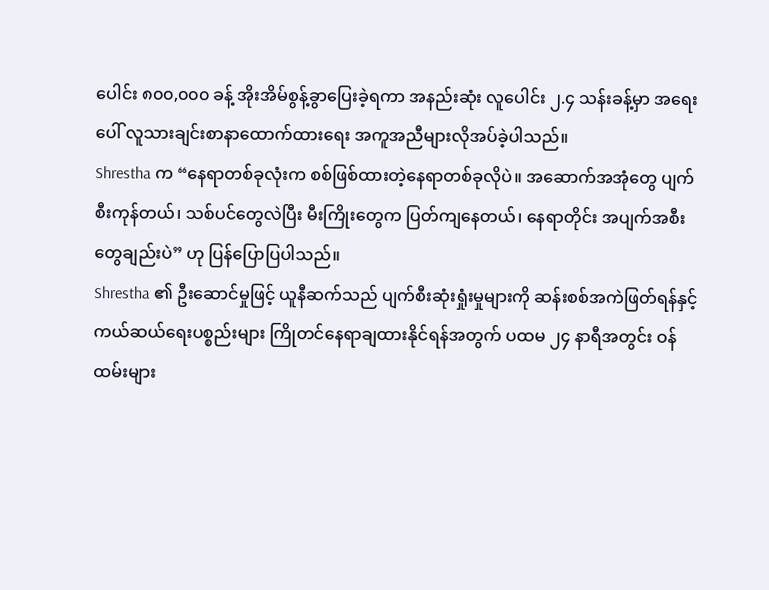ပေါင်း ၈၀၀,၀၀၀ ခန့် အိုးအိမ်စွန့်ခွာပြေးခဲ့ရကာ အနည်းဆုံး လူပေါင်း ၂.၄ သန်းခန့်မှာ အရေးပေါ် လူသားချင်းစာနာထောက်ထားရေး အကူအညီများလိုအပ်ခဲ့ပါသည်။
Shrestha က “နေရာတစ်ခုလုံးက စစ်ဖြစ်ထားတဲ့နေရာတစ်ခုလိုပဲ။ အဆောက်အအုံတွေ ပျက်စီးကုန်တယ်၊ သစ်ပင်တွေလဲပြီး မီးကြိုးတွေက ပြတ်ကျနေတယ်၊ နေရာတိုင်း အပျက်အစီးတွေချည်းပဲ” ဟု ပြန်ပြောပြပါသည်။
Shrestha ၏ ဦးဆောင်မှုဖြင့် ယူနီဆက်သည် ပျက်စီးဆုံးရှုံးမှုများကို ဆန်းစစ်အကဲဖြတ်ရန်နှင့် ကယ်ဆယ်ရေးပစ္စည်းများ ကြိုတင်နေရာချထားနိုင်ရန်အတွက် ပထမ ၂၄ နာရီအတွင်း ဝန်ထမ်းများ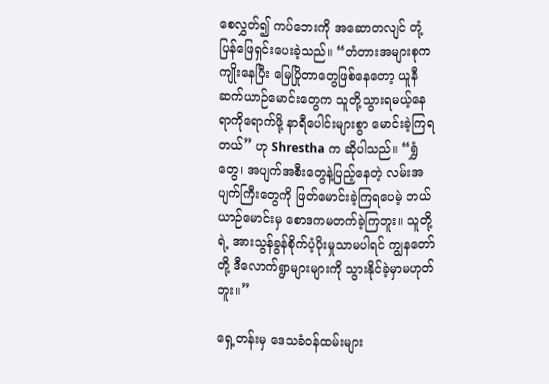စေလွှတ်၍ ကပ်ဘေးကို အဆောတလျင် တုံ့ပြန်ဖြေရှင်းပေးခဲ့သည်။ “တံတားအများစုက ကျိုးနေပြီး မြေပြိုတာတွေဖြစ်နေတော့ ယူနီဆက်ယာဉ်မောင်းတွေက သူတို့သွားရမယ့်နေရာကိုရောက်ဖို့ နာရီပေါင်းများစွာ မောင်းခဲ့ကြရတယ်” ဟု Shrestha က ဆိုပါသည်။ “ရွှံတွေ၊ အပျက်အစီးတွေနဲ့ပြည့်နေတဲ့ လမ်းအပျက်ကြီးတွေကို ဖြတ်မောင်းခဲ့ကြရပေမဲ့ ဘယ်ယာဉ်မောင်းမှ စောဒကမတက်ခဲ့ကြဘူး။ သူတို့ရဲ့ အားသွန်ခွန်စိုက်ပံ့ပိုးမှုသာမပါရင် ကျွနတော်တို့ ဒီလောက်ရွာများများကို သွားနိုင်ခဲ့မှာမဟုတ်ဘူး။”

ရှေ့တန်းမှ ဒေသခံဝန်ထမ်းများ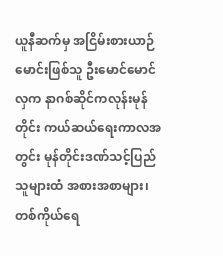ယူနီဆက်မှ အငြိမ်းစားယာဉ်မောင်းဖြစ်သူ ဦးမောင်မောင်လှက နာဂစ်ဆိုင်ကလုန်းမုန်တိုင်း ကယ်ဆယ်ရေးကာလအတွင်း မုန်တိုင်းဒဏ်သင့်ပြည်သူများထံ အစားအစာများ၊ တစ်ကိုယ်ရေ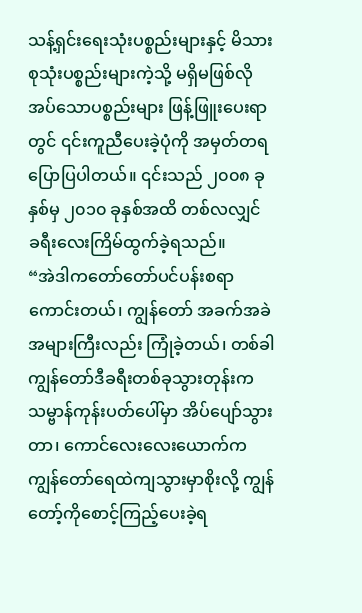သန့်ရှင်းရေးသုံးပစ္စည်းများနှင့် မိသားစုသုံးပစ္စည်းများကဲ့သို့ မရှိမဖြစ်လိုအပ်သောပစ္စည်းများ ဖြန့်ဖြူးပေးရာတွင် ၎င်းကူညီပေးခဲ့ပုံကို အမှတ်တရပြောပြပါတယ်။ ၎င်းသည် ၂၀၀၈ ခုနှစ်မှ ၂၀၁၀ ခုနှစ်အထိ တစ်လလျှင် ခရီးလေးကြိမ်ထွက်ခဲ့ရသည်။
“အဲဒါကတော်တော်ပင်ပန်းစရာကောင်းတယ်၊ ကျွန်တော် အခက်အခဲအများကြီးလည်း ကြုံခဲ့တယ်၊ တစ်ခါ ကျွန်တော်ဒီခရီးတစ်ခုသွားတုန်းက သမ္ဗာန်ကုန်းပတ်ပေါ်မှာ အိပ်ပျော်သွားတာ၊ ကောင်လေးလေးယောက်က ကျွန်တော်ရေထဲကျသွားမှာစိုးလို့ ကျွန်တော့်ကိုစောင့်ကြည့်ပေးခဲ့ရ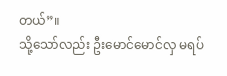တယ်”။
သို့သော်လည်း ဦးမောင်မောင်လှ မရပ်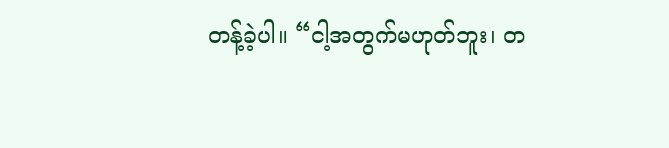တန့်ခဲ့ပါ။ “ငါ့အတွက်မဟုတ်ဘူး၊ တ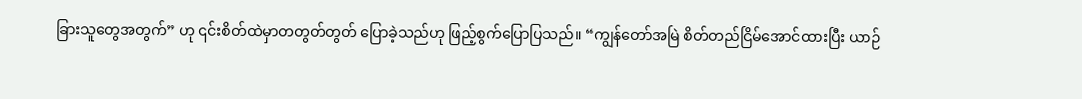ခြားသူတွေအတွက်” ဟု ၎င်းစိတ်ထဲမှာတတွတ်တွတ် ပြောခဲ့သည်ဟု ဖြည့်စွက်ပြောပြသည်။ “ကျွန်တော်အမြဲ စိတ်တည်ငြိမ်အောင်ထားပြီး ယာဉ်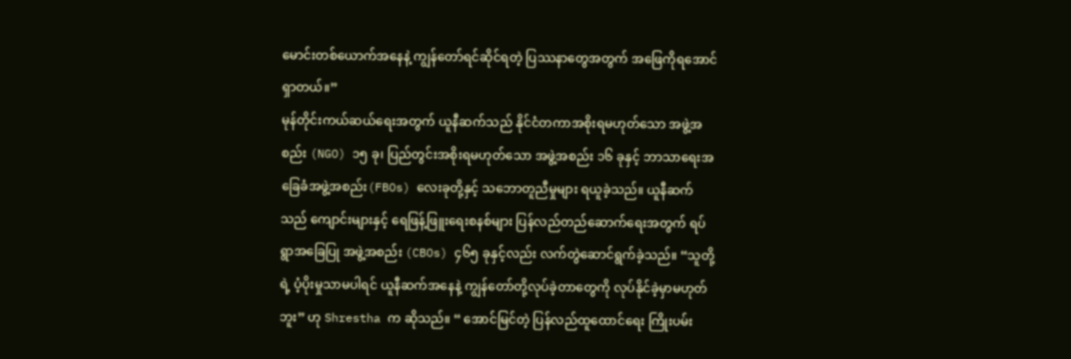မောင်းတစ်ယောက်အနေနဲ့ ကျွန်တော်ရင်ဆိုင်ရတဲ့ ပြဿနာတွေအတွက် အဖြေကိုရအောင်ရှာတယ်။”
မုန်တိုင်းကယ်ဆယ်ရေးအတွက် ယူနီဆက်သည် နိုင်ငံတကာအစိုးရမဟုတ်သော အဖွဲ့အစည်း (NGO) ၁၅ ခု၊ ပြည်တွင်းအစိုးရမဟုတ်သော အဖွဲ့အစည်း ၁၆ ခုနှင့် ဘာသာရေးအခြေခံအဖွဲ့အစည်း(FBOs) လေးခုတို့နှင့် သဘောတူညီမှုများ ရယူခဲ့သည်။ ယူနီဆက်သည် ကျောင်းများနှင့် ရေဖြန့်ဖြူးရေးစနစ်များ ပြန်လည်တည်ဆောက်ရေးအတွက် ရပ်ရွာအခြေပြု အဖွဲ့အစည်း (CBOs) ၄၆၅ ခုနှင့်လည်း လက်တွဲဆောင်ရွက်ခဲ့သည်။ “သူတို့ရဲ့ ပံ့ပိုးမှုသာမပါရင် ယူနီဆက်အနေနဲ့ ကျွန်တော်တို့လုပ်ခဲ့တာတွေကို လုပ်နိုင်ခဲ့မှာမဟုတ်ဘူး” ဟု Shrestha က ဆိုသည်။ “ အောင်မြင်တဲ့ ပြန်လည်ထူထောင်ရေး ကြိုးပမ်း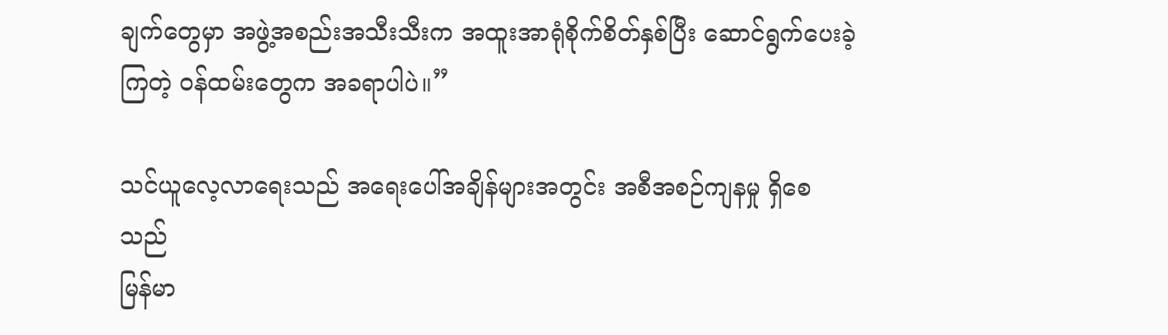ချက်တွေမှာ အဖွဲ့အစည်းအသီးသီးက အထူးအာရုံစိုက်စိတ်နှစ်ပြီး ဆောင်ရွက်ပေးခဲ့ကြတဲ့ ဝန်ထမ်းတွေက အခရာပါပဲ။”

သင်ယူလေ့လာရေးသည် အရေးပေါ်အချိန်များအတွင်း အစီအစဉ်ကျနမှု ရှိစေသည်
မြန်မာ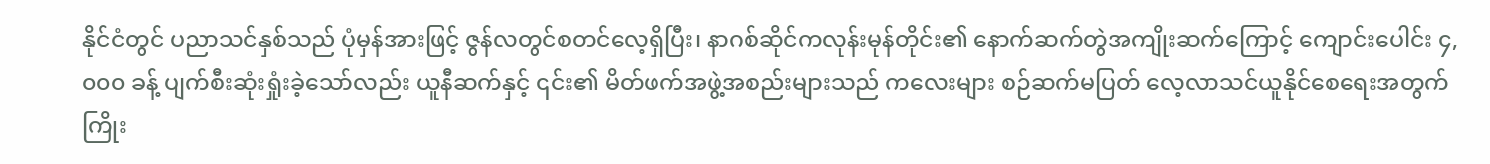နိုင်ငံတွင် ပညာသင်နှစ်သည် ပုံမှန်အားဖြင့် ဇွန်လတွင်စတင်လေ့ရှိပြီး၊ နာဂစ်ဆိုင်ကလုန်းမုန်တိုင်း၏ နောက်ဆက်တွဲအကျိုးဆက်ကြောင့် ကျောင်းပေါင်း ၄,၀၀၀ ခန့် ပျက်စီးဆုံးရှုံးခဲ့သော်လည်း ယူနီဆက်နှင့် ၎င်း၏ မိတ်ဖက်အဖွဲ့အစည်းများသည် ကလေးများ စဉ်ဆက်မပြတ် လေ့လာသင်ယူနိုင်စေရေးအတွက် ကြိုး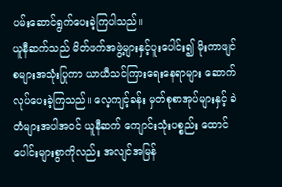ပမ်းဆောင်ရွက်ပေးခဲ့ကြပါသည်။
ယူနီဆက်သည် မိတ်ဖက်အဖွဲ့များနှင့်ပူးပေါင်း၍ မိုးကာဖျင်စများအသုံးပြုကာ ယာယီသင်ကြားရေးနေရာများ ဆောက်လုပ်ပေးခဲ့ကြသည်။ လေ့ကျင့်ခန်း မှတ်စုစာအုပ်များနှင့် ခဲတံများအပါအဝင် ယူနီဆက် ကျောင်းသုံးပစ္စည်း ထောင်ပေါင်းများစွာကိုလည်း အလျင်အမြန်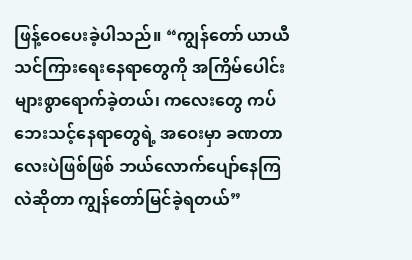ဖြန့်ဝေပေးခဲ့ပါသည်။ “ကျွန်တော် ယာယီသင်ကြားရေးနေရာတွေကို အကြိမ်ပေါင်းများစွာရောက်ခဲ့တယ်၊ ကလေးတွေ ကပ်ဘေးသင့်နေရာတွေရဲ့ အဝေးမှာ ခဏတာလေးပဲဖြစ်ဖြစ် ဘယ်လောက်ပျော်နေကြလဲဆိုတာ ကျွန်တော်မြင်ခဲ့ရတယ်”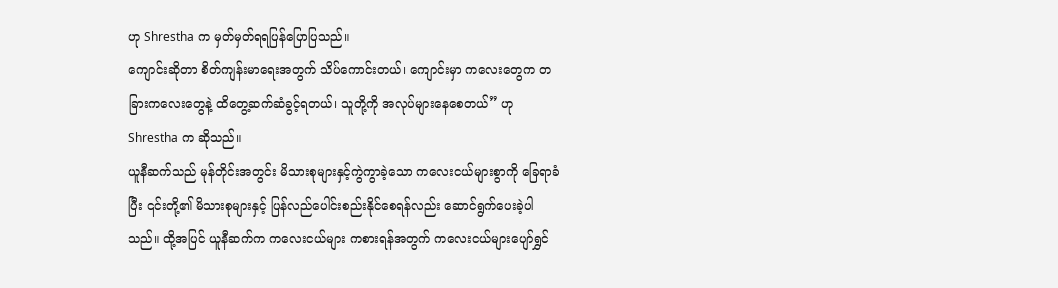ဟု Shrestha က မှတ်မှတ်ရရပြန်ပြောပြသည်။
ကျောင်းဆိုတာ စိတ်ကျန်းမာရေးအတွက် သိပ်ကောင်းတယ်၊ ကျောင်းမှာ ကလေးတွေက တခြားကလေးတွေနဲ့ ထိတွေ့ဆက်ဆံခွင့်ရတယ်၊ သူတို့ကို အလုပ်များနေစေတယ်” ဟု Shrestha က ဆိုသည်။
ယူနီဆက်သည် မုန်တိုင်းအတွင်း မိသားစုများနှင့်ကွဲကွာခဲ့သော ကလေးငယ်များစွာကို ခြေရာခံပြီး ၎င်းတို့၏ မိသားစုများနှင့် ပြန်လည်ပေါင်းစည်းနိုင်စေရန်လည်း ဆောင်ရွက်ပေးခဲ့ပါသည်။ ထို့အပြင် ယူနီဆက်က ကလေးငယ်များ ကစားရန်အတွက် ကလေးငယ်များပျော်ရွှင်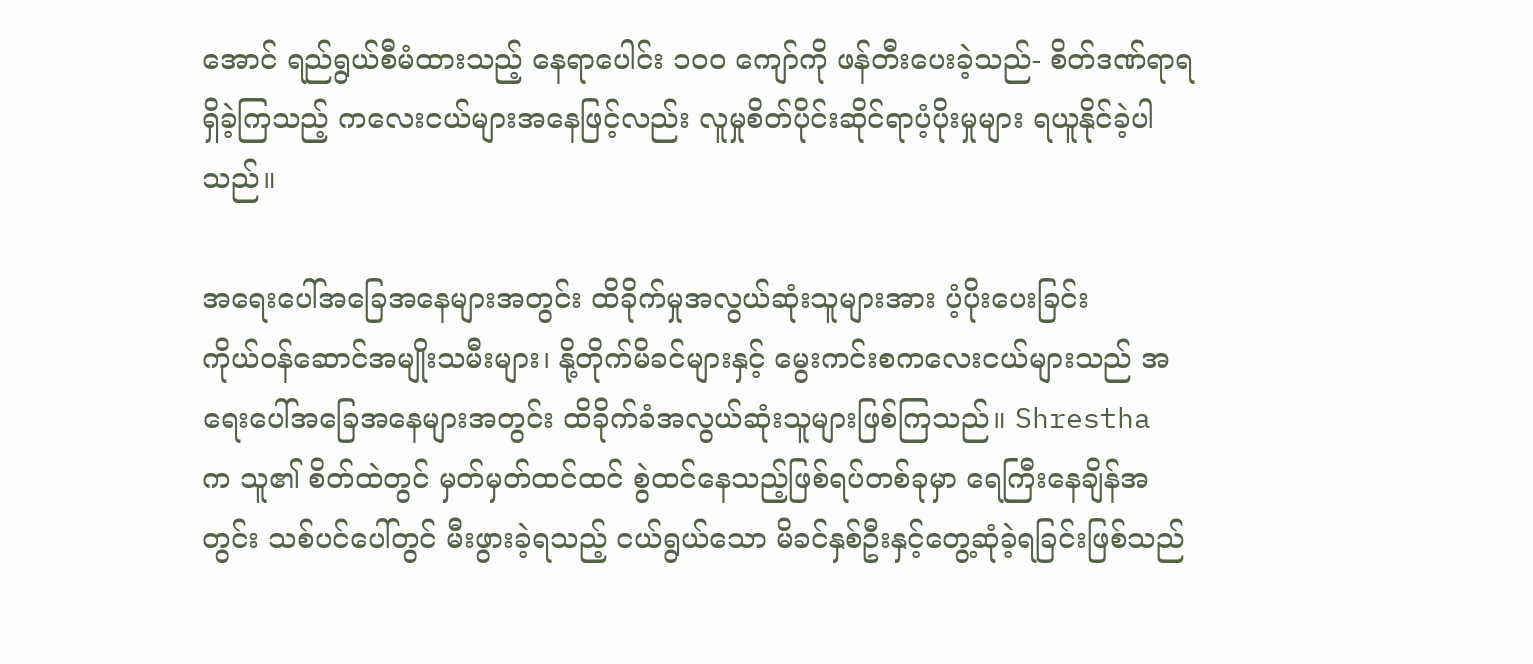အောင် ရည်ရွယ်စီမံထားသည့် နေရာပေါင်း ၁၀၀ ကျော်ကို ဖန်တီးပေးခဲ့သည်- စိတ်ဒဏ်ရာရရှိခဲ့ကြသည့် ကလေးငယ်များအနေဖြင့်လည်း လူမှုစိတ်ပိုင်းဆိုင်ရာပံ့ပိုးမှုများ ရယူနိုင်ခဲ့ပါသည်။

အရေးပေါ်အခြေအနေများအတွင်း ထိခိုက်မှုအလွယ်ဆုံးသူများအား ပံ့ပိုးပေးခြင်း
ကိုယ်ဝန်ဆောင်အမျိုးသမီးများ၊ နို့တိုက်မိခင်များနှင့် မွေးကင်းစကလေးငယ်များသည် အရေးပေါ်အခြေအနေများအတွင်း ထိခိုက်ခံအလွယ်ဆုံးသူများဖြစ်ကြသည်။ Shrestha က သူ၏ စိတ်ထဲတွင် မှတ်မှတ်ထင်ထင် စွဲထင်နေသည့်ဖြစ်ရပ်တစ်ခုမှာ ရေကြီးနေချိန်အတွင်း သစ်ပင်ပေါ်တွင် မီးဖွားခဲ့ရသည့် ငယ်ရွယ်သော မိခင်နှစ်ဦးနှင့်တွေ့ဆုံခဲ့ရခြင်းဖြစ်သည်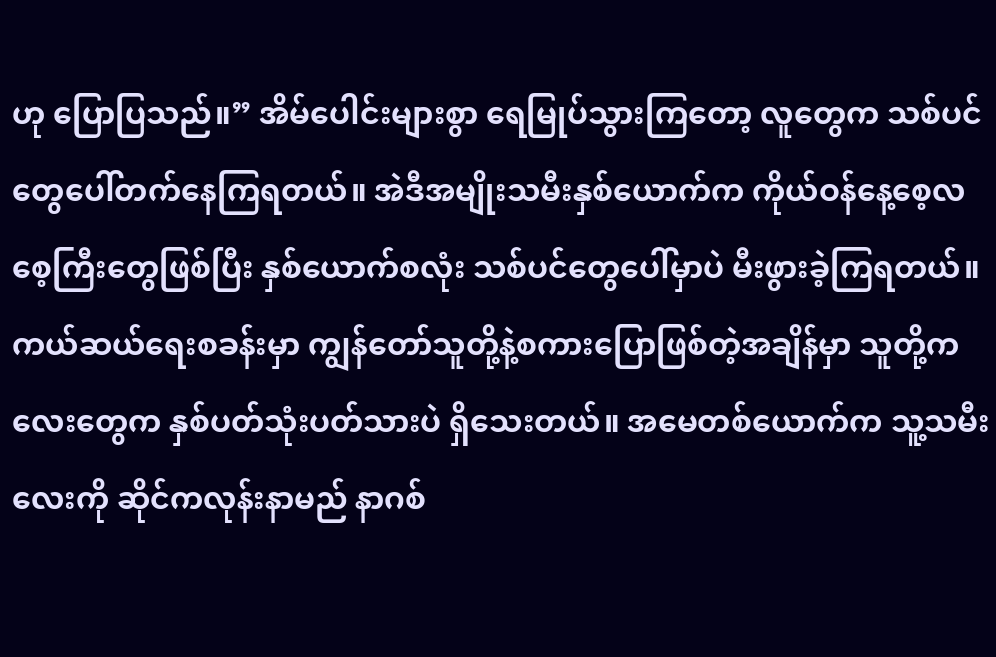ဟု ပြောပြသည်။” အိမ်ပေါင်းများစွာ ရေမြုပ်သွားကြတော့ လူတွေက သစ်ပင်တွေပေါ်တက်နေကြရတယ်။ အဲဒီအမျိုးသမီးနှစ်ယောက်က ကိုယ်ဝန်နေ့စေ့လစေ့ကြီးတွေဖြစ်ပြီး နှစ်ယောက်စလုံး သစ်ပင်တွေပေါ်မှာပဲ မီးဖွားခဲ့ကြရတယ်။ ကယ်ဆယ်ရေးစခန်းမှာ ကျွန်တော်သူတို့နဲ့စကားပြောဖြစ်တဲ့အချိန်မှာ သူတို့ကလေးတွေက နှစ်ပတ်သုံးပတ်သားပဲ ရှိသေးတယ်။ အမေတစ်ယောက်က သူ့သမီးလေးကို ဆိုင်ကလုန်းနာမည် နာဂစ်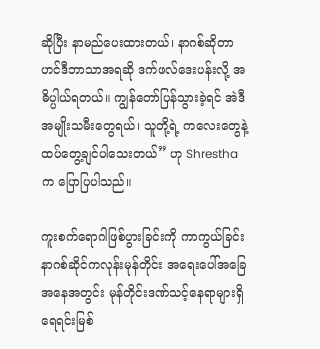ဆိုပြီး နာမည်ပေးထားတယ်၊ နာဂစ်ဆိုတာ ဟင်ဒီဘာသာအရဆို ဒက်ဖလ်ဒေးပန်းလို့ အဓိပ္ပါယ်ရတယ်။ ကျွန်တော်ပြန်သွားခဲ့ရင် အဲဒီအမျိုးသမီးတွေရယ်၊ သူတို့ရဲ့ ကလေးတွေနဲ့ထပ်တွေ့ချင်ပါသေးတယ်” ဟု Shrestha က ပြောပြပါသည်။

ကူးစက်ရောဂါဖြစ်ပွားခြင်းကို ကာကွယ်ခြင်း
နာဂစ်ဆိုင်ကလုန်းမုန်တိုင်း အရေးပေါ်အခြေအနေအတွင်း မုန်တိုင်းဒဏ်သင့်နေရာများရှိ ရေရင်းမြစ်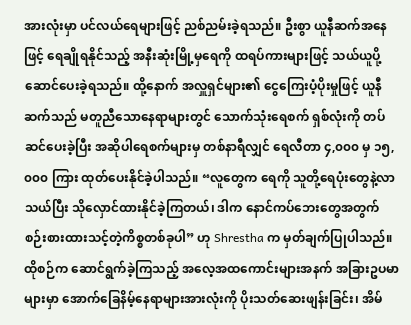အားလုံးမှာ ပင်လယ်ရေများဖြင့် ညစ်ညမ်းခဲ့ရသည်။ ဦးစွာ ယူနီဆက်အနေဖြင့် ရေချိုရနိုင်သည့် အနီးဆုံးမြို့မှရေကို ထရပ်ကားများဖြင့် သယ်ယူပို့ဆောင်ပေးခဲ့ရသည်။ ထို့နောက် အလှူရှင်များ၏ ငွေကြေးပံ့ပိုးမှုဖြင့် ယူနီဆက်သည် မတူညီသောနေရာများတွင် သောက်သုံးရေစက် ရှစ်လုံးကို တပ်ဆင်ပေးခဲ့ပြီး အဆိုပါရေစက်များမှ တစ်နာရီလျှင် ရေလီတာ ၄,၀၀၀ မှ ၁၅,၀၀၀ ကြား ထုတ်ပေးနိုင်ခဲ့ပါသည်။ “လူတွေက ရေကို သူတို့ရေပုံးတွေနဲ့လာသယ်ပြီး သိုလှောင်ထားနိုင်ခဲ့ကြတယ်၊ ဒါက နောင်ကပ်ဘေးတွေအတွက် စဉ်းစားထားသင့်တဲ့ကိစ္စတစ်ခုပါ” ဟု Shrestha က မှတ်ချက်ပြုပါသည်။
ထိုစဉ်က ဆောင်ရွက်ခဲ့ကြသည့် အလေ့အထကောင်းများအနက် အခြားဥပမာများမှာ အောက်ခြေနိမ့်နေရာများအားလုံးကို ပိုးသတ်ဆေးဖျန်းခြင်း၊ အိမ်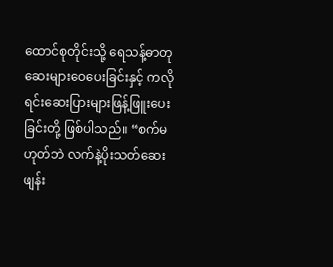ထောင်စုတိုင်းသို့ ရေသန့်ဓာတုဆေးများဝေပေးခြင်းနှင့် ကလိုရင်းဆေးပြားများဖြန့်ဖြူးပေးခြင်းတို့ ဖြစ်ပါသည်။ “စက်မဟုတ်ဘဲ လက်နဲ့ပိုးသတ်ဆေးဖျန်း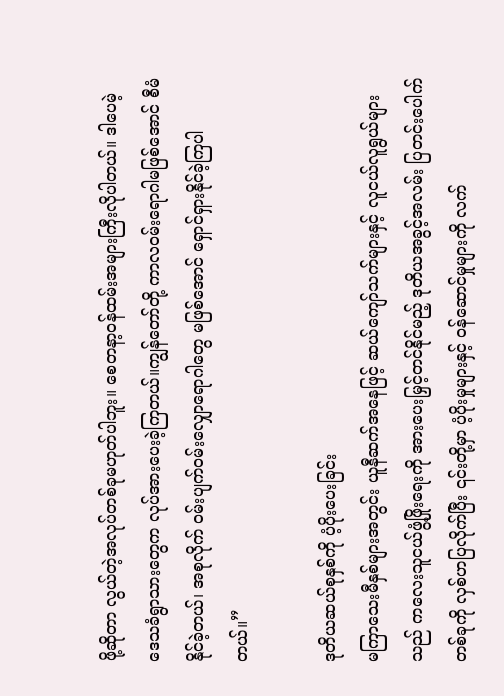ဖို့ဆိုတာ လွယ်တဲ့အလုပ်တစ်ခုမဟုတ်ပါဘူး။ စေတနာ့ဝန်ထမ်းအများကြီးလိုပါတယ်။ ဒါပေမဲ့ ဒေသခံရွာသားတွေက လုပ်အားပေးခဲ့ကြတယ်။ကျွန်တော်တို့ ကာလဝမ်းရောဂါမဖြစ်အောင် စီမံနိုင်ခဲ့တယ်၊ အစုလိုက် ဝမ်းပျက်ဝမ်းလျှောရောဂါတွေ မဖြစ်အောင် ရှောင်ရှားနိုင်ခဲ့ကြပါတယ်။”

ဒုတိယဆယ်စုနှစ်ကို ပံ့ပိုးပေးခြင်း
မကြာသေးမီနှစ်များအတွင်း ယူနီဆက်အနေဖြင့် ဆယ်ကျော်သက်များနှင့် လူငယ်လူရွယ်များသည် ကလေးသူငယ်ဖွံ့ဖြိုးရေးကို အားပေးမြှင့်တင်နိုင်မည့် ဒုတိယအခွင့်အလမ်း ပြတင်းပေါက်တစ်ခုကို လှစ်ဟပြလိုက်ပြီး ၎င်းတို့မှာ ပံ့ပိုးမှုများနှင့် ဝန်ဆောင်မှုများကို လက်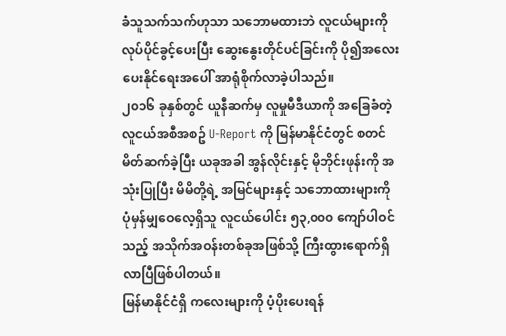ခံသူသက်သက်ဟုသာ သဘောမထားဘဲ လူငယ်များကို လုပ်ပိုင်ခွင့်ပေးပြီး ဆွေးနွေးတိုင်ပင်ခြင်းကို ပို၍အလေးပေးနိုင်ရေးအပေါ် အာရုံစိုက်လာခဲ့ပါသည်။
၂၀၁၆ ခုနှစ်တွင် ယူနီဆက်မှ လူမှုမီဒီယာကို အခြေခံတဲ့ လူငယ်အစီအစဥ် U-Report ကို မြန်မာနိုင်ငံတွင် စတင်မိတ်ဆက်ခဲ့ပြီး ယခုအခါ အွန်လိုင်းနှင့် မိုဘိုင်းဖုန်းကို အသုံးပြုပြီး မိမိတို့ရဲ့ အမြင်များနှင့် သဘောထားများကို ပုံမှန်မျှဝေလေ့ရှိသူ လူငယ်ပေါင်း ၅၃,၀၀၀ ကျော်ပါဝင်သည့် အသိုက်အဝန်းတစ်ခုအဖြစ်သို့ ကြီးထွားရောက်ရှိလာပြီဖြစ်ပါတယ်။
မြန်မာနိုင်ငံရှိ ကလေးများကို ပံ့ပိုးပေးရန်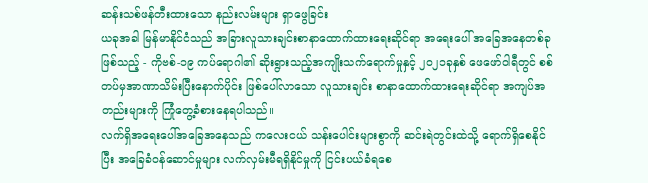ဆန်းသစ်ဖန်တီးထားသော နည်းလမ်းများ ရှာဖွေခြင်း
ယခုအခါ မြန်မာနိုင်ငံသည် အခြားလူသားချင်းစာနာထောက်ထားရေးဆိုင်ရာ အရေးပေါ် အခြေအနေတစ်ခုဖြစ်သည့် - ကိုဗစ်-၁၉ ကပ်ရောဂါ၏ ဆိုးရွားသည့်အကျိုးသက်ရောက်မှုနှင့် ၂၀၂၁ခုနှစ် ဖေဖော်ဝါရီတွင် စစ်တပ်မှအာဏာသိမ်းပြီးနောက်ပိုင်း ဖြစ်ပေါ်လာသော လူသားချင်း စာနာထောက်ထားရေးဆိုင်ရာ အကျပ်အတည်းများကို ကြုံတွေ့ခံစားနေရပါသည်။
လက်ရှိအရေးပေါ်အခြေအနေသည် ကလေးငယ် သန်းပေါင်းများစွာကို ဆင်းရဲတွင်းထဲသို့ ရောက်ရှိစေနိုင်ပြီး အခြေခံဝန်ဆောင်မှုများ လက်လှမ်းမီရရှိနိုင်မှုကို ငြင်းပယ်ခံရစေ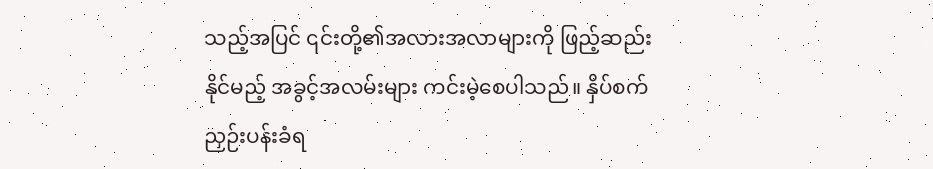သည့်အပြင် ၎င်းတို့၏အလားအလာများကို ဖြည့်ဆည်းနိုင်မည့် အခွင့်အလမ်းများ ကင်းမဲ့စေပါသည်။ နှိပ်စက်ညှဉ်းပန်းခံရ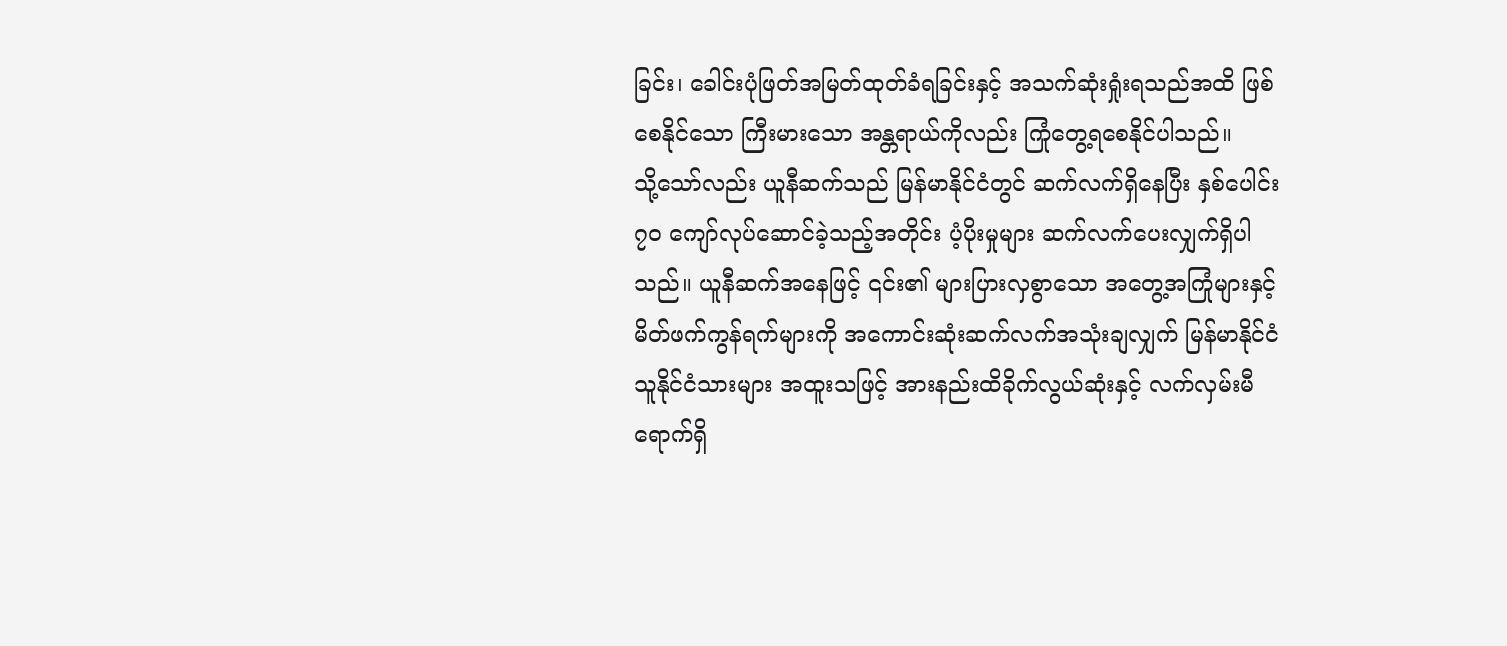ခြင်း၊ ခေါင်းပုံဖြတ်အမြတ်ထုတ်ခံရခြင်းနှင့် အသက်ဆုံးရှုံးရသည်အထိ ဖြစ်စေနိုင်သော ကြီးမားသော အန္တရာယ်ကိုလည်း ကြုံတွေ့ရစေနိုင်ပါသည်။
သို့သော်လည်း ယူနီဆက်သည် မြန်မာနိုင်ငံတွင် ဆက်လက်ရှိနေပြီး နှစ်ပေါင်း ၇၀ ကျော်လုပ်ဆောင်ခဲ့သည့်အတိုင်း ပံ့ပိုးမှုများ ဆက်လက်ပေးလျှက်ရှိပါသည်။ ယူနီဆက်အနေဖြင့် ၎င်း၏ များပြားလှစွာသော အတွေ့အကြုံများနှင့် မိတ်ဖက်ကွန်ရက်များကို အကောင်းဆုံးဆက်လက်အသုံးချလျှက် မြန်မာနိုင်ငံသူနိုင်ငံသားများ အထူးသဖြင့် အားနည်းထိခိုက်လွယ်ဆုံးနှင့် လက်လှမ်းမီရောက်ရှိ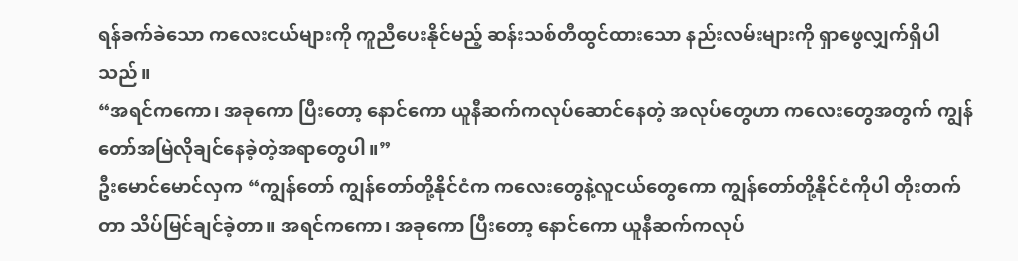ရန်ခက်ခဲသော ကလေးငယ်များကို ကူညီပေးနိုင်မည့် ဆန်းသစ်တီထွင်ထားသော နည်းလမ်းများကို ရှာဖွေလျှက်ရှိပါသည်။
“အရင်ကကော၊ အခုကော ပြီးတော့ နောင်ကော ယူနီဆက်ကလုပ်ဆောင်နေတဲ့ အလုပ်တွေဟာ ကလေးတွေအတွက် ကျွန်တော်အမြဲလိုချင်နေခဲ့တဲ့အရာတွေပါ။”
ဦးမောင်မောင်လှက “ကျွန်တော် ကျွန်တော်တို့နိုင်ငံက ကလေးတွေနဲ့လူငယ်တွေကော ကျွန်တော်တို့နိုင်ငံကိုပါ တိုးတက်တာ သိပ်မြင်ချင်ခဲ့တာ။ အရင်ကကော၊ အခုကော ပြီးတော့ နောင်ကော ယူနီဆက်ကလုပ်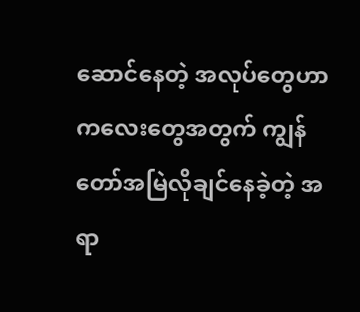ဆောင်နေတဲ့ အလုပ်တွေဟာ ကလေးတွေအတွက် ကျွန်တော်အမြဲလိုချင်နေခဲ့တဲ့ အရာ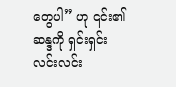တွေပါ” ဟု ၎င်း၏ဆန္ဒကို ရှင်းရှင်းလင်းလင်း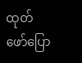ထုတ်ဖော်ပြော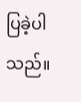ပြခဲ့ပါသည်။